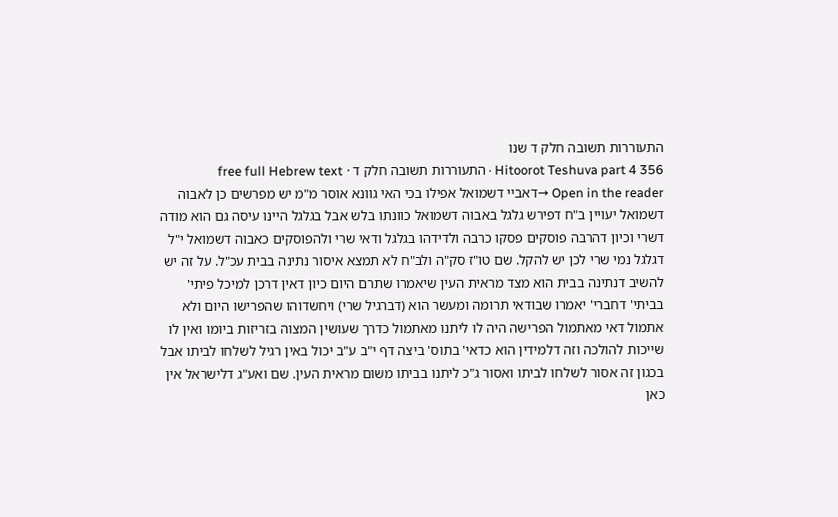התעוררות תשובה חלק ד שנו
Hitoorot Teshuva part 4 356 · התעוררות תשובה חלק ד · free full Hebrew text
Open in the reader →דאביי דשמואל אפילו בכי האי גוונא אוסר מ"מ יש מפרשים כן לאבוה דשמואל יעויין ב"ח דפירש גלגל באבוה דשמואל כוונתו בלש אבל בגלגל היינו עיסה גם הוא מודה דשרי וכיון דהרבה פוסקים פסקו כרבה ולדידהו בגלגל ודאי שרי ולהפוסקים כאבוה דשמואל י"ל דגלגל נמי שרי לכן יש להקל. שם טו"ז סק"ה ולב"ח לא תמצא איסור נתינה בבית עכ"ל. על זה יש להשיב דנתינה בבית הוא מצד מראית העין שיאמרו שתרם היום כיון דאין דרכן למיכל פיתי' בביתי' דחברי' יאמרו שבודאי תרומה ומעשר הוא (דברגיל שרי) ויחשדוהו שהפרישו היום ולא אתמול דאי מאתמול הפרישה היה לו ליתנו מאתמול כדרך שעושין המצוה בזריזות ביומו ואין לו שייכות להולכה וזה דלמידין הוא כדאי' בתוס' ביצה דף י"ב ע"ב יכול באין רגיל לשלחו לביתו אבל בכגון זה אסור לשלחו לביתו ואסור ג"כ ליתנו בביתו משום מראית העין. שם ואע"ג דלישראל אין כאן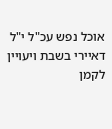אוכל נפש עכ"ל י"ל דאיירי בשבת ויעויין לקמן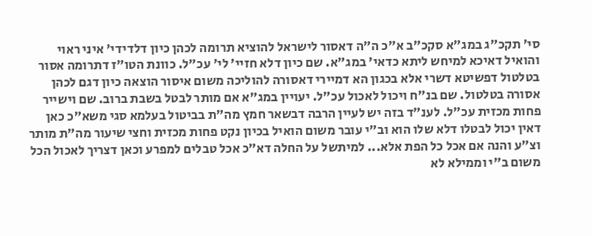סי' תקכ"ג במג"א סקכ"ב א"כ ה"ה דאסור לישראל להוציא תרומה לכהן כיון דלדידי' איני ראוי והואיל דאיכא למיחש ליתא כדאי' במג"א. שם כיון דלא חזיי' לי' עכ"ל. כוונת הטו"ז דתרומה אסור בטלטול דפשיטא דשרי אלא בכגון הא דמיירי דאסורה להוליכה משום איסור הוצאה כיון דגם לכהן אסורה בטלטול. שם בנ"ח ויכול לאכול עכ"ל. יעויין במג"א אם מותר לבטל בשבת ברוב. שם וישייר פחות מכזית עכ"ל. לענ"ד בזה יש לעיין הרבה דבשאר חמץ מה"ת בביטול בעלמא סגי משא"כ כאן דאין יכול לבטלו דלא שלו הוא וב"י עובר משום הואיל בכיון נקט פחות מכזית וחצי שיעור מה"ת מותר וצ"ע והנה אם אכל כל הפת אלא... למיתשל על החלה דא"כ אכל טבלים למפרע וכאן דצריך לאכול הכל משום ב"י וממילא לא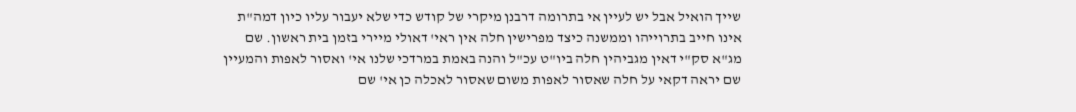שייך הואיל אבל יש לעיין אי בתרומה דרבנן מיקרי של קודש כדי שלא יעבור עליו כיון דמה"ת אינו חייב בתרוייהו וממשנה כיצד מפרישין חלה אין ראי' דאולי מיירי בזמן בית ראשון. שם מג"א סק"י דאין מגביהין חלה ביו"ט עכ"ל והנה באמת במרדכי שלנו אי' ואסור לאפות והמעיין שם יראה דקאי על חלה שאסור לאפות משום שאסור לאכלה כן אי' שם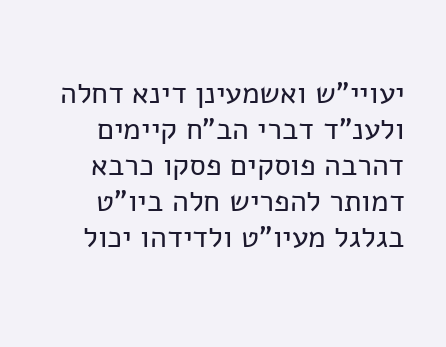יעויי"ש ואשמעינן דינא דחלה ולענ"ד דברי הב"ח קיימים דהרבה פוסקים פסקו כרבא דמותר להפריש חלה ביו"ט בגלגל מעיו"ט ולדידהו יכול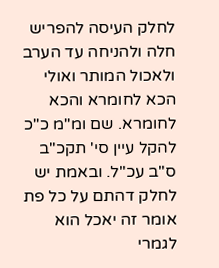לחלק העיסה להפריש חלה ולהניחה עד הערב ולאכול המותר ואולי הכא לחומרא והכא לחומרא. שם ומ"מ כ"כ להקל עיין סי' תקכ"ב ס"ב עכ"ל. ובאמת יש לחלק דהתם על כל פת אומר זה יאכל הוא לגמרי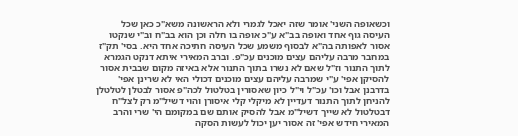וכשאופה השני' אומר שזה יאכל לגמרי ולא הראשונה משא"כ כאן שכל העיסה גוף אחד ואופה בב"א ע"כ אופה בו חלה וכן הוא בב"ח וב"י שנקטו אסור לאפותה בה"א לבסוף משמע שכל העיסה חתיכה אחד היא. בסי' תק"ז במחבר מרבה עליהם עצים מוכנים עכ"פ. וברב המאירי איתא דנקט הגמרא לתוך התנור וז"ל שאם לא נשרו בתוך התנור אלא באיזה מקום שבבית אסור להסיקן אפי' ע"י שמרבה עליהם עצים מוכנים דכולי האי לא שרינן אפי' בדרבנן אבל וכו' עכ"ל וי"ל כיון שאסורין בטלטול לכה"פ אסור לבטלן לטלטלן להניחן לתוך התנור דעדיין לא מיקלי קלי איסורן והוי דשיל"מ רק לצל"ח דבטלטול לא שייך דשיל"מ אבל להסיק אותם שם במקומם הי' שרי והרב המאירי חידש אפי' זה אסור יען יכול לעשות הסקה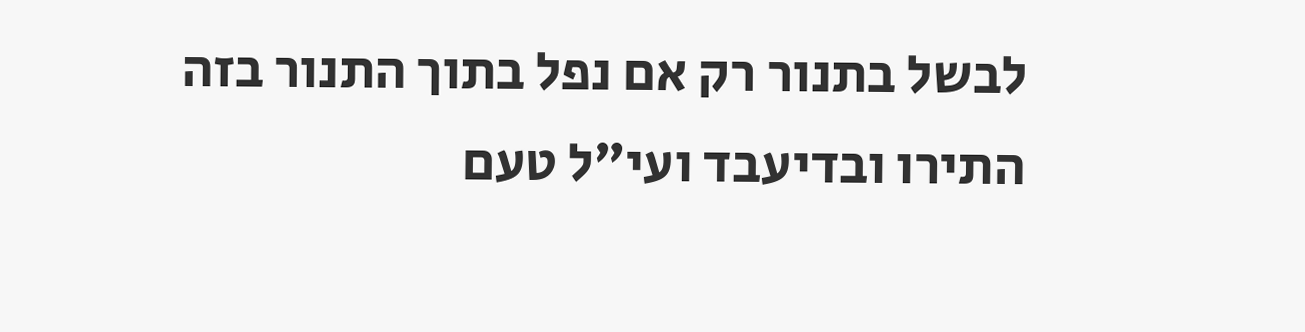לבשל בתנור רק אם נפל בתוך התנור בזה התירו ובדיעבד ועי"ל טעם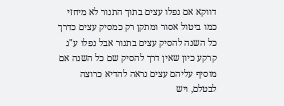דווקא אם נפלו עצים בתוך התנור לא מיחזי כמו ביטול אסור ומתקן רק כמסיק עצים כדרך כל השנה להסיק עצים בתנור אבל נפלו ע"ג קרקע כיון שאין דרך להסיק שם כל השנה אם מוסיף עליהם עצים נראה להדיא כרוצה לבטלם, ויש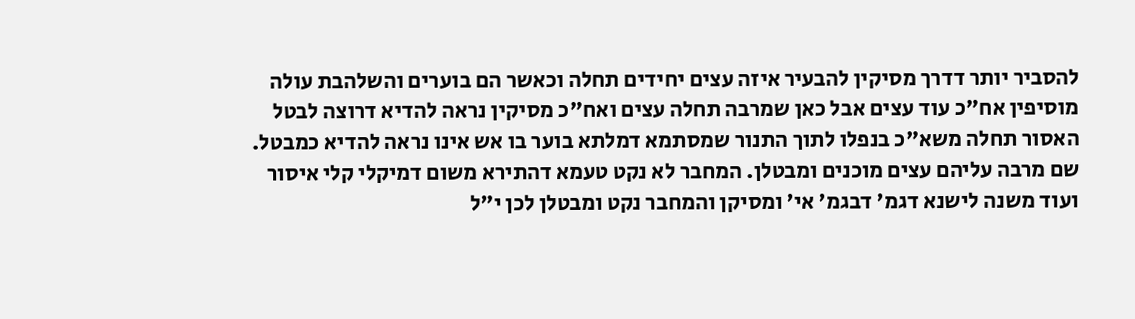להסביר יותר דדרך מסיקין להבעיר איזה עצים יחידים תחלה וכאשר הם בוערים והשלהבת עולה מוסיפין אח"כ עוד עצים אבל כאן שמרבה תחלה עצים ואח"כ מסיקין נראה להדיא דרוצה לבטל האסור תחלה משא"כ בנפלו לתוך התנור שמסתמא דמלתא בוער בו אש אינו נראה להדיא כמבטל. שם מרבה עליהם עצים מוכנים ומבטלן. המחבר לא נקט טעמא דהתירא משום דמיקלי קלי איסור ועוד משנה לישנא דגמ' דבגמ' אי' ומסיקן והמחבר נקט ומבטלן לכן י"ל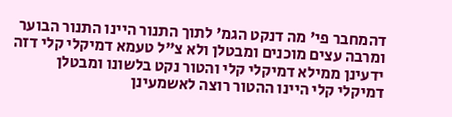דהמחבר פי' מה דנקט הגמ' לתוך התנור היינו התנור הבוער ומרבה עצים מוכנים ומבטלן ולא צ"ל טעמא דמיקלי קלי דזה ידעינן ממילא דמיקלי קלי והטור נקט בלשונו ומבטלן דמיקלי קלי היינו ההטור רוצה לאשמעינן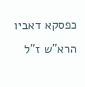כפסקא דאביו הרא"ש ז"ל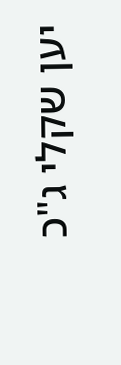יען שקלי ג"כ